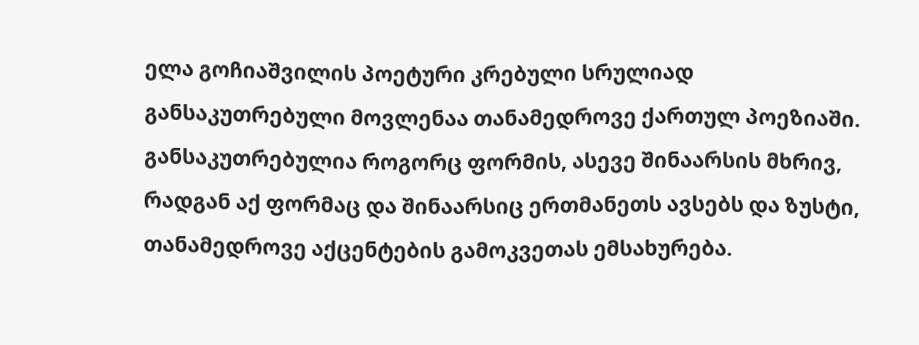ელა გოჩიაშვილის პოეტური კრებული სრულიად განსაკუთრებული მოვლენაა თანამედროვე ქართულ პოეზიაში. განსაკუთრებულია როგორც ფორმის, ასევე შინაარსის მხრივ, რადგან აქ ფორმაც და შინაარსიც ერთმანეთს ავსებს და ზუსტი, თანამედროვე აქცენტების გამოკვეთას ემსახურება.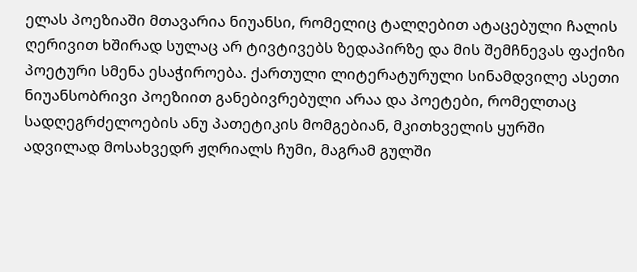ელას პოეზიაში მთავარია ნიუანსი, რომელიც ტალღებით ატაცებული ჩალის ღერივით ხშირად სულაც არ ტივტივებს ზედაპირზე და მის შემჩნევას ფაქიზი პოეტური სმენა ესაჭიროება. ქართული ლიტერატურული სინამდვილე ასეთი ნიუანსობრივი პოეზიით განებივრებული არაა და პოეტები, რომელთაც სადღეგრძელოების ანუ პათეტიკის მომგებიან, მკითხველის ყურში ადვილად მოსახვედრ ჟღრიალს ჩუმი, მაგრამ გულში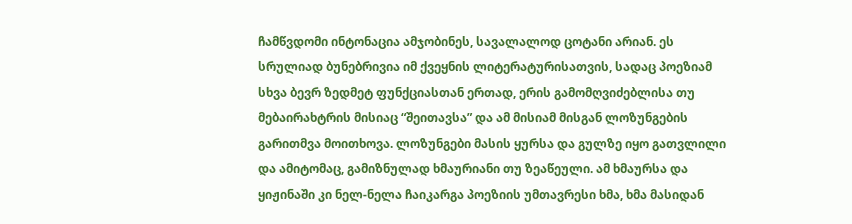ჩამწვდომი ინტონაცია ამჯობინეს, სავალალოდ ცოტანი არიან. ეს სრულიად ბუნებრივია იმ ქვეყნის ლიტერატურისათვის, სადაც პოეზიამ სხვა ბევრ ზედმეტ ფუნქციასთან ერთად, ერის გამომღვიძებლისა თუ მებაირახტრის მისიაც “შეითავსა” და ამ მისიამ მისგან ლოზუნგების გარითმვა მოითხოვა. ლოზუნგები მასის ყურსა და გულზე იყო გათვლილი და ამიტომაც, გამიზნულად ხმაურიანი თუ ზეაწეული. ამ ხმაურსა და ყიჟინაში კი ნელ-ნელა ჩაიკარგა პოეზიის უმთავრესი ხმა, ხმა მასიდან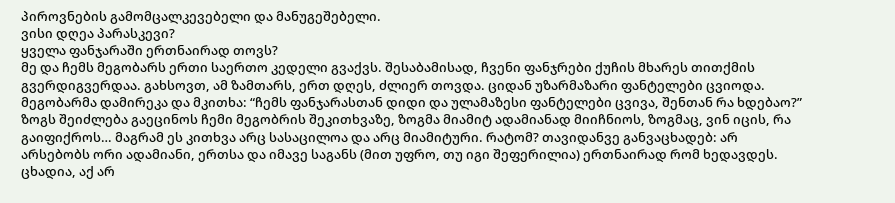პიროვნების გამომცალკევებელი და მანუგეშებელი.
ვისი დღეა პარასკევი?
ყველა ფანჯარაში ერთნაირად თოვს?
მე და ჩემს მეგობარს ერთი საერთო კედელი გვაქვს. შესაბამისად, ჩვენი ფანჯრები ქუჩის მხარეს თითქმის გვერდიგვერდაა. გახსოვთ, ამ ზამთარს, ერთ დღეს, ძლიერ თოვდა. ციდან უზარმაზარი ფანტელები ცვიოდა. მეგობარმა დამირეკა და მკითხა: “ჩემს ფანჯარასთან დიდი და ულამაზესი ფანტელები ცვივა, შენთან რა ხდებაო?”
ზოგს შეიძლება გაეცინოს ჩემი მეგობრის შეკითხვაზე, ზოგმა მიამიტ ადამიანად მიიჩნიოს, ზოგმაც, ვინ იცის, რა გაიფიქროს… მაგრამ ეს კითხვა არც სასაცილოა და არც მიამიტური. რატომ? თავიდანვე განვაცხადებ: არ არსებობს ორი ადამიანი, ერთსა და იმავე საგანს (მით უფრო, თუ იგი შეფერილია) ერთნაირად რომ ხედავდეს. ცხადია, აქ არ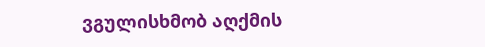ვგულისხმობ აღქმის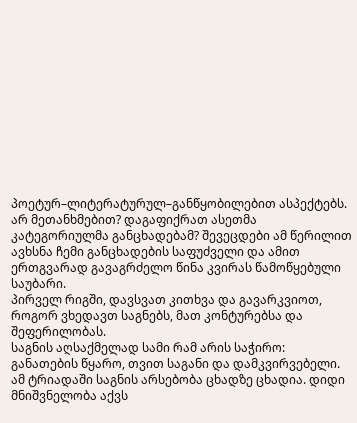პოეტურ–ლიტერატურულ–განწყობილებით ასპექტებს.
არ მეთანხმებით? დაგაფიქრათ ასეთმა კატეგორიულმა განცხადებამ? შევეცდები ამ წერილით ავხსნა ჩემი განცხადების საფუძველი და ამით ერთგვარად გავაგრძელო წინა კვირას წამოწყებული საუბარი.
პირველ რიგში, დავსვათ კითხვა და გავარკვიოთ, როგორ ვხედავთ საგნებს, მათ კონტურებსა და შეფერილობას.
საგნის აღსაქმელად სამი რამ არის საჭირო: განათების წყარო, თვით საგანი და დამკვირვებელი. ამ ტრიადაში საგნის არსებობა ცხადზე ცხადია. დიდი მნიშვნელობა აქვს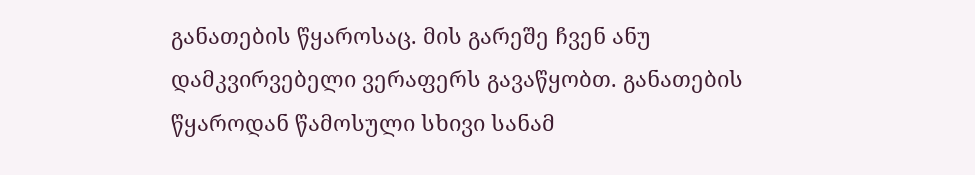განათების წყაროსაც. მის გარეშე ჩვენ ანუ დამკვირვებელი ვერაფერს გავაწყობთ. განათების წყაროდან წამოსული სხივი სანამ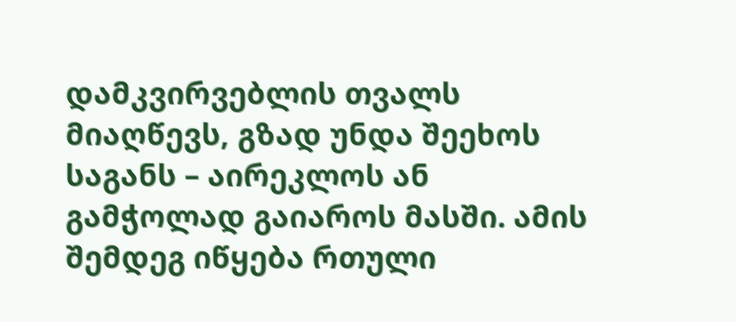დამკვირვებლის თვალს მიაღწევს, გზად უნდა შეეხოს საგანს – აირეკლოს ან გამჭოლად გაიაროს მასში. ამის შემდეგ იწყება რთული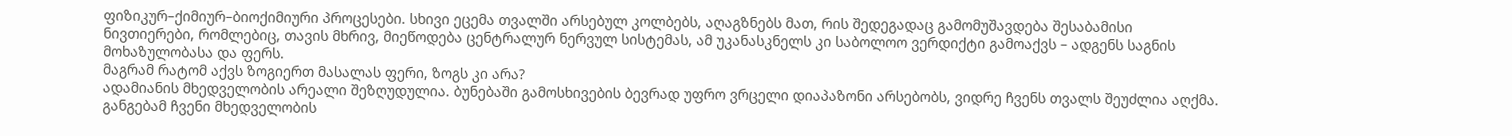ფიზიკურ–ქიმიურ–ბიოქიმიური პროცესები. სხივი ეცემა თვალში არსებულ კოლბებს, აღაგზნებს მათ, რის შედეგადაც გამომუშავდება შესაბამისი ნივთიერები, რომლებიც, თავის მხრივ, მიეწოდება ცენტრალურ ნერვულ სისტემას, ამ უკანასკნელს კი საბოლოო ვერდიქტი გამოაქვს – ადგენს საგნის მოხაზულობასა და ფერს.
მაგრამ რატომ აქვს ზოგიერთ მასალას ფერი, ზოგს კი არა?
ადამიანის მხედველობის არეალი შეზღუდულია. ბუნებაში გამოსხივების ბევრად უფრო ვრცელი დიაპაზონი არსებობს, ვიდრე ჩვენს თვალს შეუძლია აღქმა. განგებამ ჩვენი მხედველობის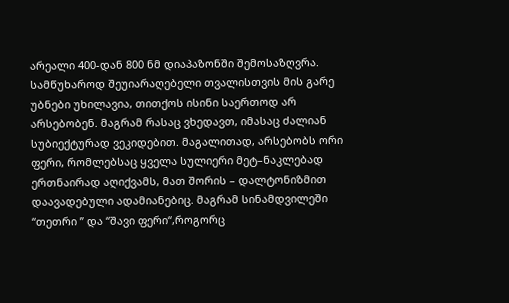არეალი 400-დან 800 ნმ დიაპაზონში შემოსაზღვრა. სამწუხაროდ შეუიარაღებელი თვალისთვის მის გარე უბნები უხილავია, თითქოს ისინი საერთოდ არ არსებობენ. მაგრამ რასაც ვხედავთ, იმასაც ძალიან სუბიექტურად ვეკიდებით. მაგალითად, არსებობს ორი ფერი, რომლებსაც ყველა სულიერი მეტ–ნაკლებად ერთნაირად აღიქვამს, მათ შორის – დალტონიზმით დაავადებული ადამიანებიც. მაგრამ სინამდვილეში “თეთრი ” და “შავი ფერი“,როგორც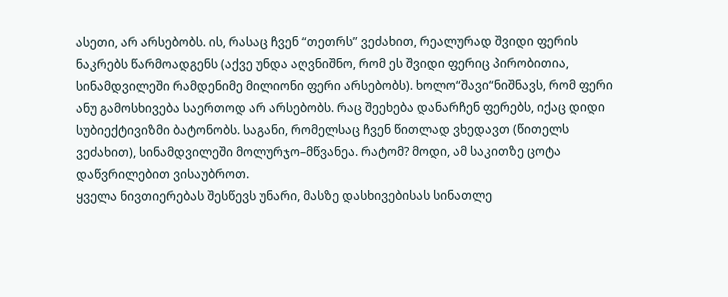ასეთი, არ არსებობს. ის, რასაც ჩვენ “თეთრს” ვეძახით, რეალურად შვიდი ფერის ნაკრებს წარმოადგენს (აქვე უნდა აღვნიშნო, რომ ეს შვიდი ფერიც პირობითია, სინამდვილეში რამდენიმე მილიონი ფერი არსებობს). ხოლო“შავი“ნიშნავს, რომ ფერი ანუ გამოსხივება საერთოდ არ არსებობს. რაც შეეხება დანარჩენ ფერებს, იქაც დიდი სუბიექტივიზმი ბატონობს. საგანი, რომელსაც ჩვენ წითლად ვხედავთ (წითელს ვეძახით), სინამდვილეში მოლურჯო–მწვანეა. რატომ? მოდი, ამ საკითზე ცოტა დაწვრილებით ვისაუბროთ.
ყველა ნივთიერებას შესწევს უნარი, მასზე დასხივებისას სინათლე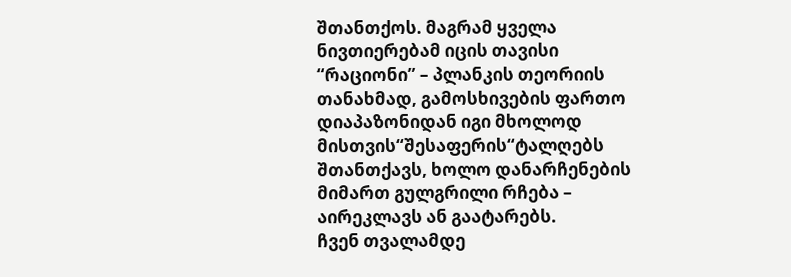შთანთქოს. მაგრამ ყველა ნივთიერებამ იცის თავისი “რაციონი” – პლანკის თეორიის თანახმად, გამოსხივების ფართო დიაპაზონიდან იგი მხოლოდ მისთვის“შესაფერის“ტალღებს შთანთქავს, ხოლო დანარჩენების მიმართ გულგრილი რჩება – აირეკლავს ან გაატარებს.
ჩვენ თვალამდე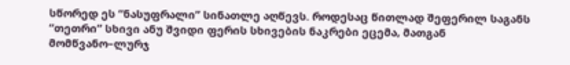სწორედ ეს “ნასუფრალი” სინათლე აღწევს. როდესაც წითლად შეფერილ საგანს “თეთრი” სხივი ანუ შვიდი ფერის სხივების ნაკრები ეცემა, მათგან მომწვანო–ლურჯ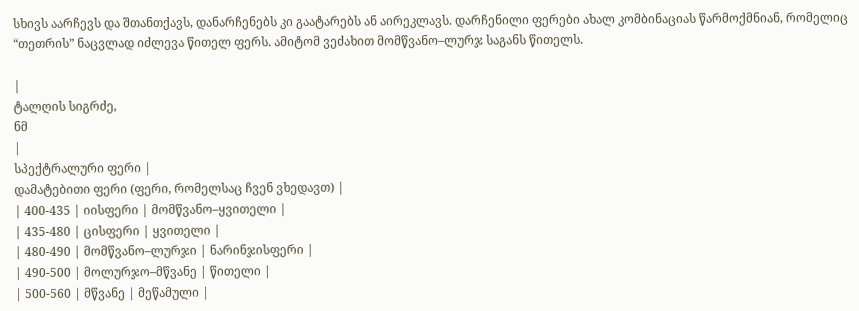სხივს აარჩევს და შთანთქავს, დანარჩენებს კი გაატარებს ან აირეკლავს. დარჩენილი ფერები ახალ კომბინაციას წარმოქმნიან, რომელიც “თეთრის” ნაცვლად იძლევა წითელ ფერს. ამიტომ ვეძახით მომწვანო–ლურჯ საგანს წითელს.

|
ტალღის სიგრძე,
ნმ
|
სპექტრალური ფერი |
დამატებითი ფერი (ფერი, რომელსაც ჩვენ ვხედავთ) |
| 400-435 | იისფერი | მომწვანო–ყვითელი |
| 435-480 | ცისფერი | ყვითელი |
| 480-490 | მომწვანო–ლურჯი | ნარინჯისფერი |
| 490-500 | მოლურჯო–მწვანე | წითელი |
| 500-560 | მწვანე | მეწამული |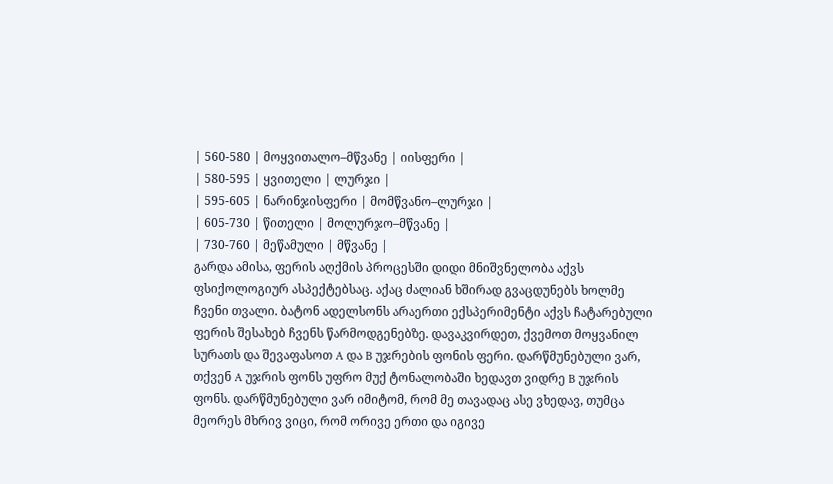| 560-580 | მოყვითალო–მწვანე | იისფერი |
| 580-595 | ყვითელი | ლურჯი |
| 595-605 | ნარინჯისფერი | მომწვანო–ლურჯი |
| 605-730 | წითელი | მოლურჯო–მწვანე |
| 730-760 | მეწამული | მწვანე |
გარდა ამისა, ფერის აღქმის პროცესში დიდი მნიშვნელობა აქვს ფსიქოლოგიურ ასპექტებსაც. აქაც ძალიან ხშირად გვაცდუნებს ხოლმე ჩვენი თვალი. ბატონ ადელსონს არაერთი ექსპერიმენტი აქვს ჩატარებული ფერის შესახებ ჩვენს წარმოდგენებზე. დავაკვირდეთ, ქვემოთ მოყვანილ სურათს და შევაფასოთ A და B უჯრების ფონის ფერი. დარწმუნებული ვარ, თქვენ A უჯრის ფონს უფრო მუქ ტონალობაში ხედავთ ვიდრე B უჯრის ფონს. დარწმუნებული ვარ იმიტომ, რომ მე თავადაც ასე ვხედავ, თუმცა მეორეს მხრივ ვიცი, რომ ორივე ერთი და იგივე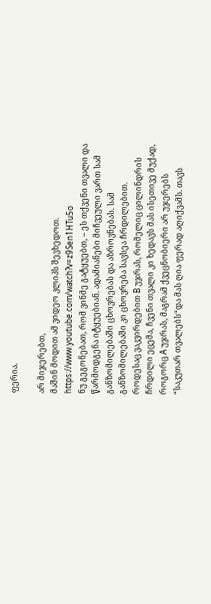ფერია.

არ მიჯერებთ,
მაშინ მოდით ამ ვიდეო კლიპს შევხედოთ. https://www.youtube.com/watch?v=z9Sen1HTu5o
ნუ გეგონებათ, რომ ვინმე გატყუებთ, – ეს თქვენი თვალი და წარმოდგენა იტყუებიან. ადამიანები მიჩვეული ვართ სამ განზომილებაში ცხოვრებას და აზროვნებას. სამ განზომილებაში კი ცხოვრება სავსეა ჩრდილებით. როდესაც ვაკვირდებით B უჯრას, რომელიც ცილინდრის ჩრდილი ეცემა, ჩვენი თვალი კი ხედავს მას ისეთივე მუქად, როგორც A უჯრას, მაგრამ ქვეცნობიერი არ უჯერებს “საკუთარ თვალებს“და მას ღია ფერად აღიქვამს. თავს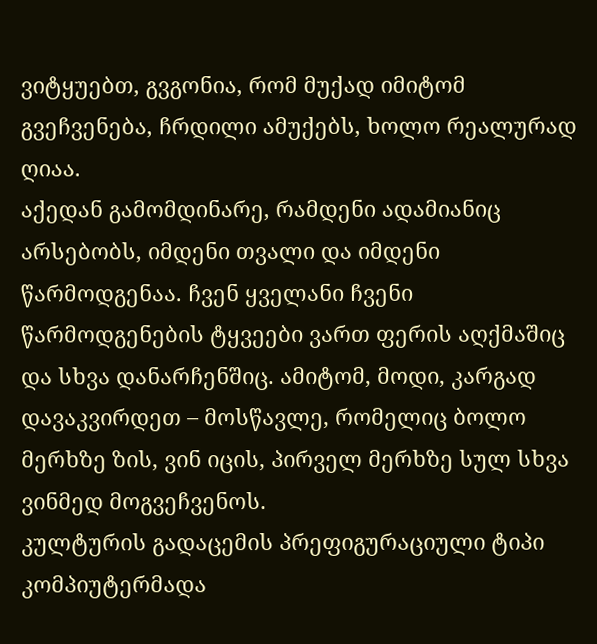ვიტყუებთ, გვგონია, რომ მუქად იმიტომ გვეჩვენება, ჩრდილი ამუქებს, ხოლო რეალურად ღიაა.
აქედან გამომდინარე, რამდენი ადამიანიც არსებობს, იმდენი თვალი და იმდენი წარმოდგენაა. ჩვენ ყველანი ჩვენი წარმოდგენების ტყვეები ვართ ფერის აღქმაშიც და სხვა დანარჩენშიც. ამიტომ, მოდი, კარგად დავაკვირდეთ – მოსწავლე, რომელიც ბოლო მერხზე ზის, ვინ იცის, პირველ მერხზე სულ სხვა ვინმედ მოგვეჩვენოს.
კულტურის გადაცემის პრეფიგურაციული ტიპი
კომპიუტერმადა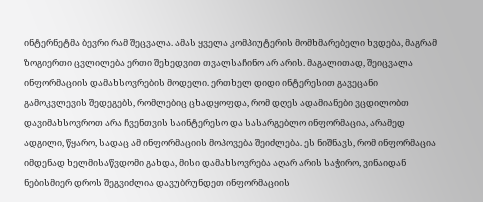ინტერნეტმა ბევრი რამ შეცვალა. ამას ყველა კომპიუტერის მომხმარებელი ხვდება, მაგრამ ზოგიერთი ცვლილება ერთი შეხედვით თვალსაჩინო არ არის. მაგალითად, შეიცვალა ინფორმაციის დამახსოვრების მოდელი. ერთხელ დიდი ინტერესით გავეცანი გამოკვლევის შედეგებს, რომლებიც ცხადყოფდა, რომ დღეს ადამიანები ვცდილობთ დავიმახსოვროთ არა ჩვენთვის საინტერესო და სასარგებლო ინფორმაცია, არამედ ადგილი, წყარო, სადაც ამ ინფორმაციის მოპოვება შეიძლება. ეს ნიშნავს, რომ ინფორმაცია იმდენად ხელმისაწვდომი გახდა, მისი დამახსოვრება აღარ არის საჭირო, ვინაიდან ნებისმიერ დროს შეგვიძლია დავუბრუნდეთ ინფორმაციის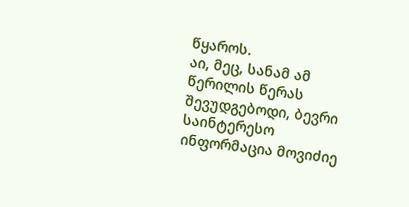წყაროს.
აი, მეც, სანამ ამ წერილის წერას შევუდგებოდი, ბევრი საინტერესო ინფორმაცია მოვიძიე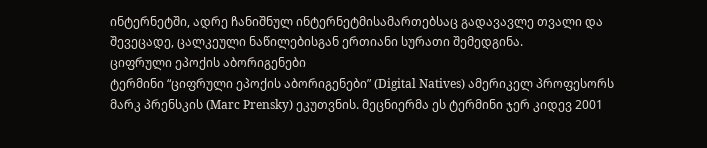ინტერნეტში, ადრე ჩანიშნულ ინტერნეტმისამართებსაც გადავავლე თვალი და შევეცადე, ცალკეული ნაწილებისგან ერთიანი სურათი შემედგინა.
ციფრული ეპოქის აბორიგენები
ტერმინი “ციფრული ეპოქის აბორიგენები” (Digital Natives) ამერიკელ პროფესორს მარკ პრენსკის (Marc Prensky) ეკუთვნის. მეცნიერმა ეს ტერმინი ჯერ კიდევ 2001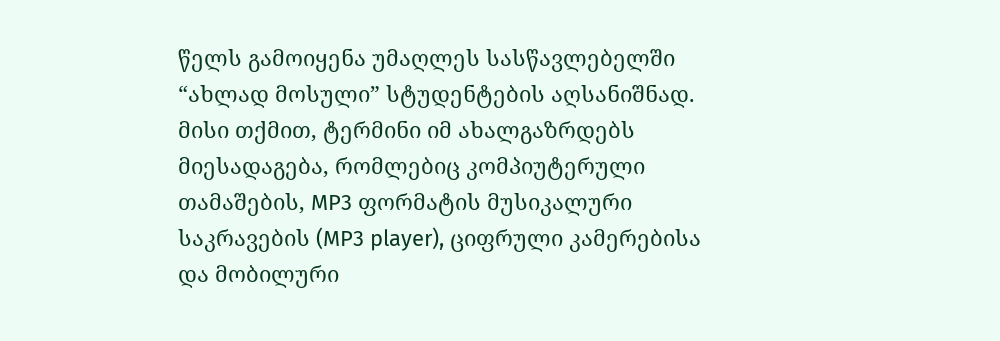წელს გამოიყენა უმაღლეს სასწავლებელში “ახლად მოსული” სტუდენტების აღსანიშნად. მისი თქმით, ტერმინი იმ ახალგაზრდებს მიესადაგება, რომლებიც კომპიუტერული თამაშების, MP3 ფორმატის მუსიკალური საკრავების (MP3 player), ციფრული კამერებისა და მობილური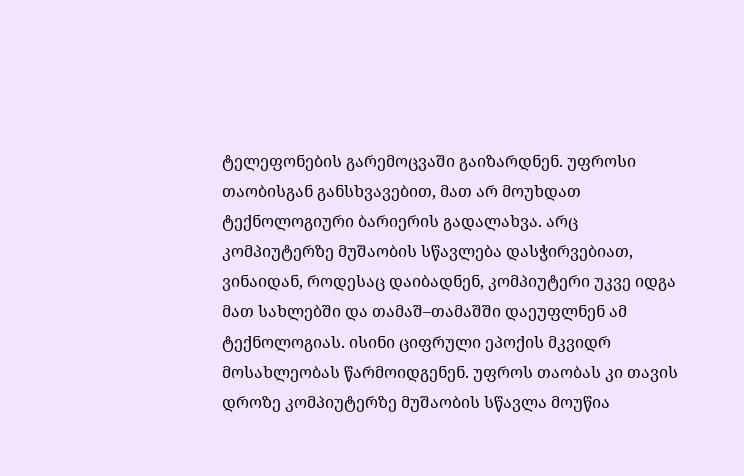ტელეფონების გარემოცვაში გაიზარდნენ. უფროსი თაობისგან განსხვავებით, მათ არ მოუხდათ ტექნოლოგიური ბარიერის გადალახვა. არც კომპიუტერზე მუშაობის სწავლება დასჭირვებიათ, ვინაიდან, როდესაც დაიბადნენ, კომპიუტერი უკვე იდგა მათ სახლებში და თამაშ–თამაშში დაეუფლნენ ამ ტექნოლოგიას. ისინი ციფრული ეპოქის მკვიდრ მოსახლეობას წარმოიდგენენ. უფროს თაობას კი თავის დროზე კომპიუტერზე მუშაობის სწავლა მოუწია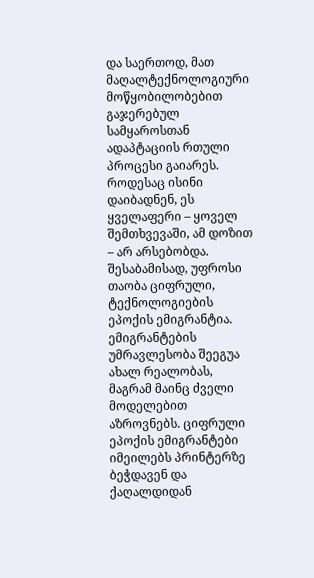და საერთოდ, მათ მაღალტექნოლოგიური მოწყობილობებით გაჯერებულ სამყაროსთან ადაპტაციის რთული პროცესი გაიარეს. როდესაც ისინი დაიბადნენ, ეს ყველაფერი – ყოველ შემთხვევაში, ამ დოზით – არ არსებობდა. შესაბამისად, უფროსი თაობა ციფრული, ტექნოლოგიების ეპოქის ემიგრანტია.
ემიგრანტების უმრავლესობა შეეგუა ახალ რეალობას, მაგრამ მაინც ძველი მოდელებით აზროვნებს. ციფრული ეპოქის ემიგრანტები იმეილებს პრინტერზე ბეჭდავენ და ქაღალდიდან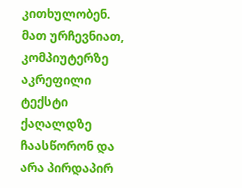კითხულობენ. მათ ურჩევნიათ, კომპიუტერზე აკრეფილი ტექსტი ქაღალდზე ჩაასწორონ და არა პირდაპირ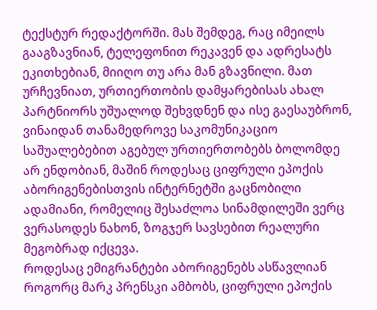ტექსტურ რედაქტორში. მას შემდეგ, რაც იმეილს გააგზავნიან, ტელეფონით რეკავენ და ადრესატს ეკითხებიან, მიიღო თუ არა მან გზავნილი. მათ ურჩევნიათ, ურთიერთობის დამყარებისას ახალ პარტნიორს უშუალოდ შეხვდნენ და ისე გაესაუბრონ, ვინაიდან თანამედროვე საკომუნიკაციო საშუალებებით აგებულ ურთიერთობებს ბოლომდე არ ენდობიან, მაშინ როდესაც ციფრული ეპოქის აბორიგენებისთვის ინტერნეტში გაცნობილი ადამიანი, რომელიც შესაძლოა სინამდილეში ვერც ვერასოდეს ნახონ, ზოგჯერ სავსებით რეალური მეგობრად იქცევა.
როდესაც ემიგრანტები აბორიგენებს ასწავლიან
როგორც მარკ პრენსკი ამბობს, ციფრული ეპოქის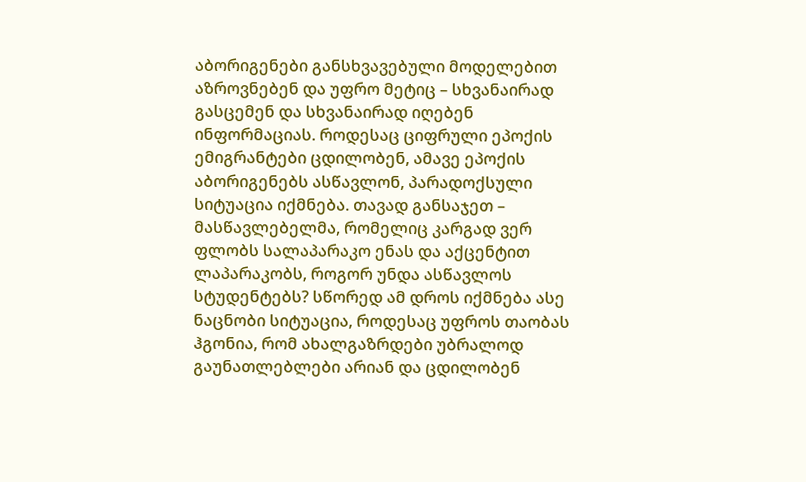აბორიგენები განსხვავებული მოდელებით აზროვნებენ და უფრო მეტიც – სხვანაირად გასცემენ და სხვანაირად იღებენ ინფორმაციას. როდესაც ციფრული ეპოქის ემიგრანტები ცდილობენ, ამავე ეპოქის აბორიგენებს ასწავლონ, პარადოქსული სიტუაცია იქმნება. თავად განსაჯეთ – მასწავლებელმა, რომელიც კარგად ვერ ფლობს სალაპარაკო ენას და აქცენტით ლაპარაკობს, როგორ უნდა ასწავლოს სტუდენტებს? სწორედ ამ დროს იქმნება ასე ნაცნობი სიტუაცია, როდესაც უფროს თაობას ჰგონია, რომ ახალგაზრდები უბრალოდ გაუნათლებლები არიან და ცდილობენ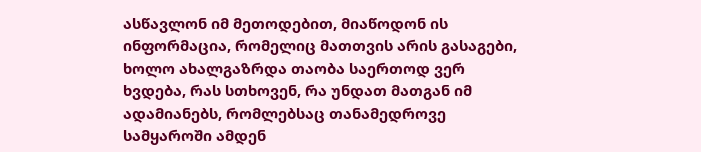ასწავლონ იმ მეთოდებით, მიაწოდონ ის ინფორმაცია, რომელიც მათთვის არის გასაგები, ხოლო ახალგაზრდა თაობა საერთოდ ვერ ხვდება, რას სთხოვენ, რა უნდათ მათგან იმ ადამიანებს, რომლებსაც თანამედროვე სამყაროში ამდენ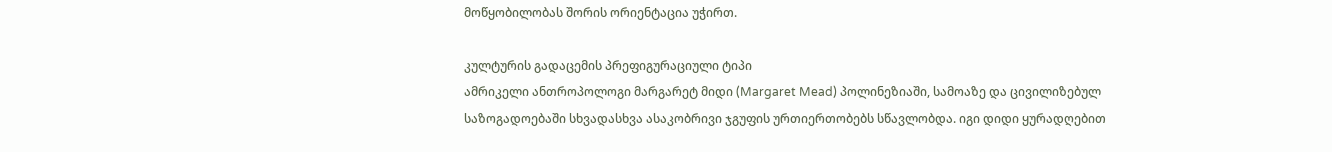მოწყობილობას შორის ორიენტაცია უჭირთ.

კულტურის გადაცემის პრეფიგურაციული ტიპი
ამრიკელი ანთროპოლოგი მარგარეტ მიდი (Margaret Mead) პოლინეზიაში, სამოაზე და ცივილიზებულ საზოგადოებაში სხვადასხვა ასაკობრივი ჯგუფის ურთიერთობებს სწავლობდა. იგი დიდი ყურადღებით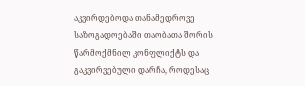აკვირდებოდა თანამედროვე საზოგადოებაში თაობათა შორის წარმოქმნილ კონფლიქტს და გაკვირვებული დარჩა, როდესაც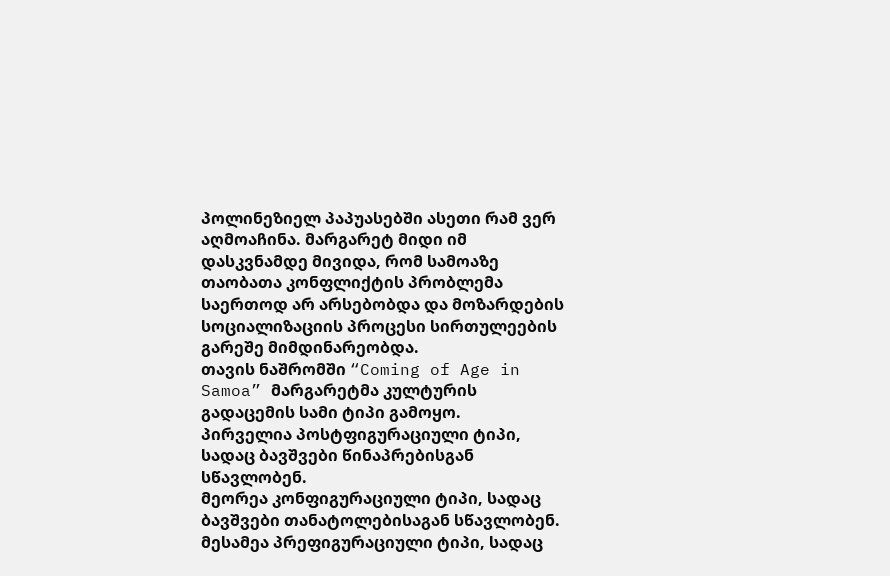პოლინეზიელ პაპუასებში ასეთი რამ ვერ აღმოაჩინა. მარგარეტ მიდი იმ დასკვნამდე მივიდა, რომ სამოაზე თაობათა კონფლიქტის პრობლემა საერთოდ არ არსებობდა და მოზარდების სოციალიზაციის პროცესი სირთულეების გარეშე მიმდინარეობდა.
თავის ნაშრომში “Coming of Age in Samoa” მარგარეტმა კულტურის გადაცემის სამი ტიპი გამოყო.
პირველია პოსტფიგურაციული ტიპი, სადაც ბავშვები წინაპრებისგან სწავლობენ.
მეორეა კონფიგურაციული ტიპი, სადაც ბავშვები თანატოლებისაგან სწავლობენ.
მესამეა პრეფიგურაციული ტიპი, სადაც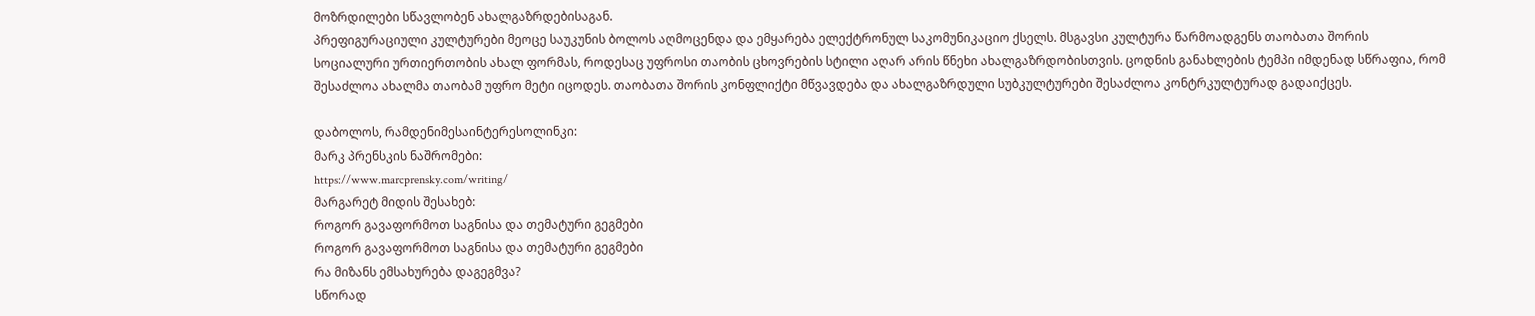მოზრდილები სწავლობენ ახალგაზრდებისაგან.
პრეფიგურაციული კულტურები მეოცე საუკუნის ბოლოს აღმოცენდა და ემყარება ელექტრონულ საკომუნიკაციო ქსელს. მსგავსი კულტურა წარმოადგენს თაობათა შორის სოციალური ურთიერთობის ახალ ფორმას, როდესაც უფროსი თაობის ცხოვრების სტილი აღარ არის წნეხი ახალგაზრდობისთვის. ცოდნის განახლების ტემპი იმდენად სწრაფია, რომ შესაძლოა ახალმა თაობამ უფრო მეტი იცოდეს. თაობათა შორის კონფლიქტი მწვავდება და ახალგაზრდული სუბკულტურები შესაძლოა კონტრკულტურად გადაიქცეს.

დაბოლოს, რამდენიმესაინტერესოლინკი:
მარკ პრენსკის ნაშრომები:
https://www.marcprensky.com/writing/
მარგარეტ მიდის შესახებ:
როგორ გავაფორმოთ საგნისა და თემატური გეგმები
როგორ გავაფორმოთ საგნისა და თემატური გეგმები
რა მიზანს ემსახურება დაგეგმვა?
სწორად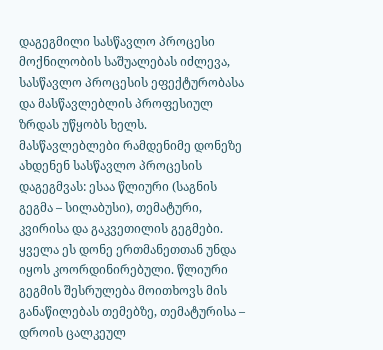დაგეგმილი სასწავლო პროცესი მოქნილობის საშუალებას იძლევა, სასწავლო პროცესის ეფექტურობასა და მასწავლებლის პროფესიულ ზრდას უწყობს ხელს. მასწავლებლები რამდენიმე დონეზე ახდენენ სასწავლო პროცესის დაგეგმვას: ესაა წლიური (საგნის გეგმა – სილაბუსი), თემატური, კვირისა და გაკვეთილის გეგმები. ყველა ეს დონე ერთმანეთთან უნდა იყოს კოორდინირებული. წლიური გეგმის შესრულება მოითხოვს მის განაწილებას თემებზე, თემატურისა – დროის ცალკეულ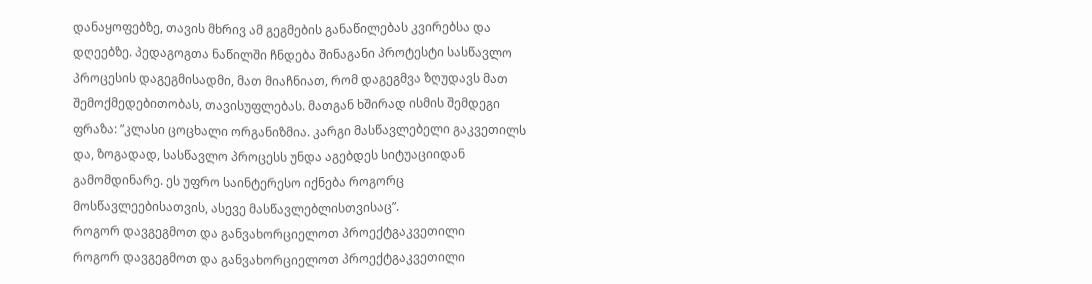დანაყოფებზე, თავის მხრივ ამ გეგმების განაწილებას კვირებსა და დღეებზე. პედაგოგთა ნაწილში ჩნდება შინაგანი პროტესტი სასწავლო პროცესის დაგეგმისადმი, მათ მიაჩნიათ, რომ დაგეგმვა ზღუდავს მათ შემოქმედებითობას, თავისუფლებას. მათგან ხშირად ისმის შემდეგი ფრაზა: ”კლასი ცოცხალი ორგანიზმია. კარგი მასწავლებელი გაკვეთილს და, ზოგადად, სასწავლო პროცესს უნდა აგებდეს სიტუაციიდან გამომდინარე. ეს უფრო საინტერესო იქნება როგორც მოსწავლეებისათვის, ასევე მასწავლებლისთვისაც”.
როგორ დავგეგმოთ და განვახორციელოთ პროექტგაკვეთილი
როგორ დავგეგმოთ და განვახორციელოთ პროექტგაკვეთილი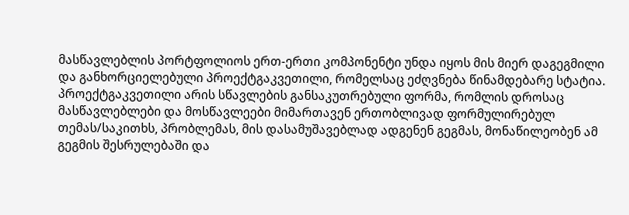მასწავლებლის პორტფოლიოს ერთ-ერთი კომპონენტი უნდა იყოს მის მიერ დაგეგმილი და განხორციელებული პროექტგაკვეთილი, რომელსაც ეძღვნება წინამდებარე სტატია.
პროექტგაკვეთილი არის სწავლების განსაკუთრებული ფორმა, რომლის დროსაც მასწავლებლები და მოსწავლეები მიმართავენ ერთობლივად ფორმულირებულ თემას/საკითხს, პრობლემას, მის დასამუშავებლად ადგენენ გეგმას, მონაწილეობენ ამ გეგმის შესრულებაში და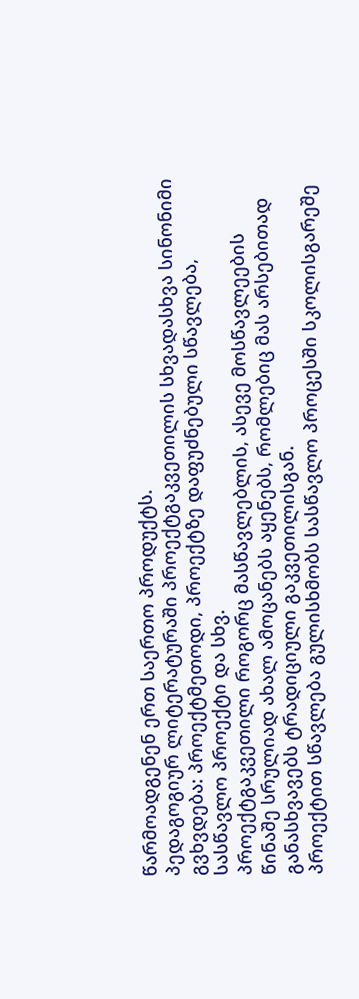წარმოადგენენ ერთ საერთო პროდუქტს.
პედაგოგიურ ლიტერატურაში პროექტგაკვეთილის სხვადასხვა სინონიმი გვხვდება: პროექტმეთოდი, პროექტზე დაფუძნებული სწავლება, სასწავლო პროექტი და სხვ.
პროექტგაკვეთილი როგორც მასწავლებლის, ასევე მოსწავლეების წინაშე სრულიად ახალ ამოცანებს აყენებს, რომლებიც მას არსებითად განასხვავებს ტრადიციული გაკვეთილისგან.
პროექტით სწავლება გულისხმობს სასწავლო პროცესში სკოლისგარეშე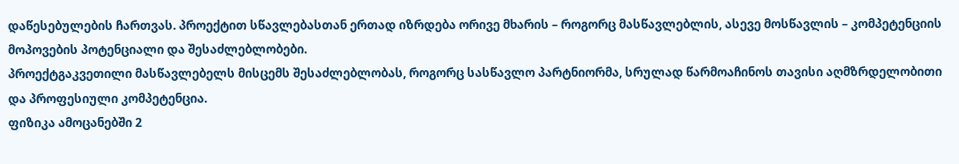დაწესებულების ჩართვას. პროექტით სწავლებასთან ერთად იზრდება ორივე მხარის – როგორც მასწავლებლის, ასევე მოსწავლის – კომპეტენციის მოპოვების პოტენციალი და შესაძლებლობები.
პროექტგაკვეთილი მასწავლებელს მისცემს შესაძლებლობას, როგორც სასწავლო პარტნიორმა, სრულად წარმოაჩინოს თავისი აღმზრდელობითი და პროფესიული კომპეტენცია.
ფიზიკა ამოცანებში 2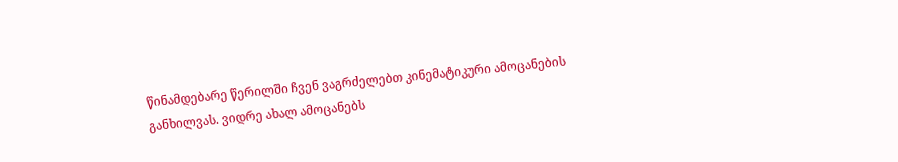წინამდებარე წერილში ჩვენ ვაგრძელებთ კინემატიკური ამოცანების განხილვას. ვიდრე ახალ ამოცანებს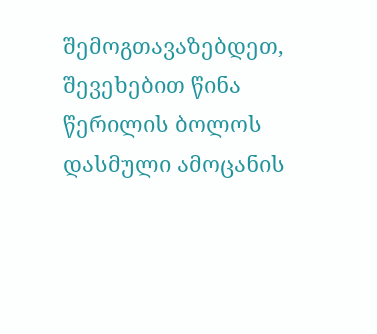შემოგთავაზებდეთ, შევეხებით წინა წერილის ბოლოს დასმული ამოცანის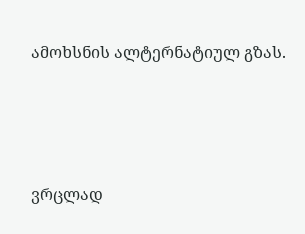ამოხსნის ალტერნატიულ გზას.





ვრცლად